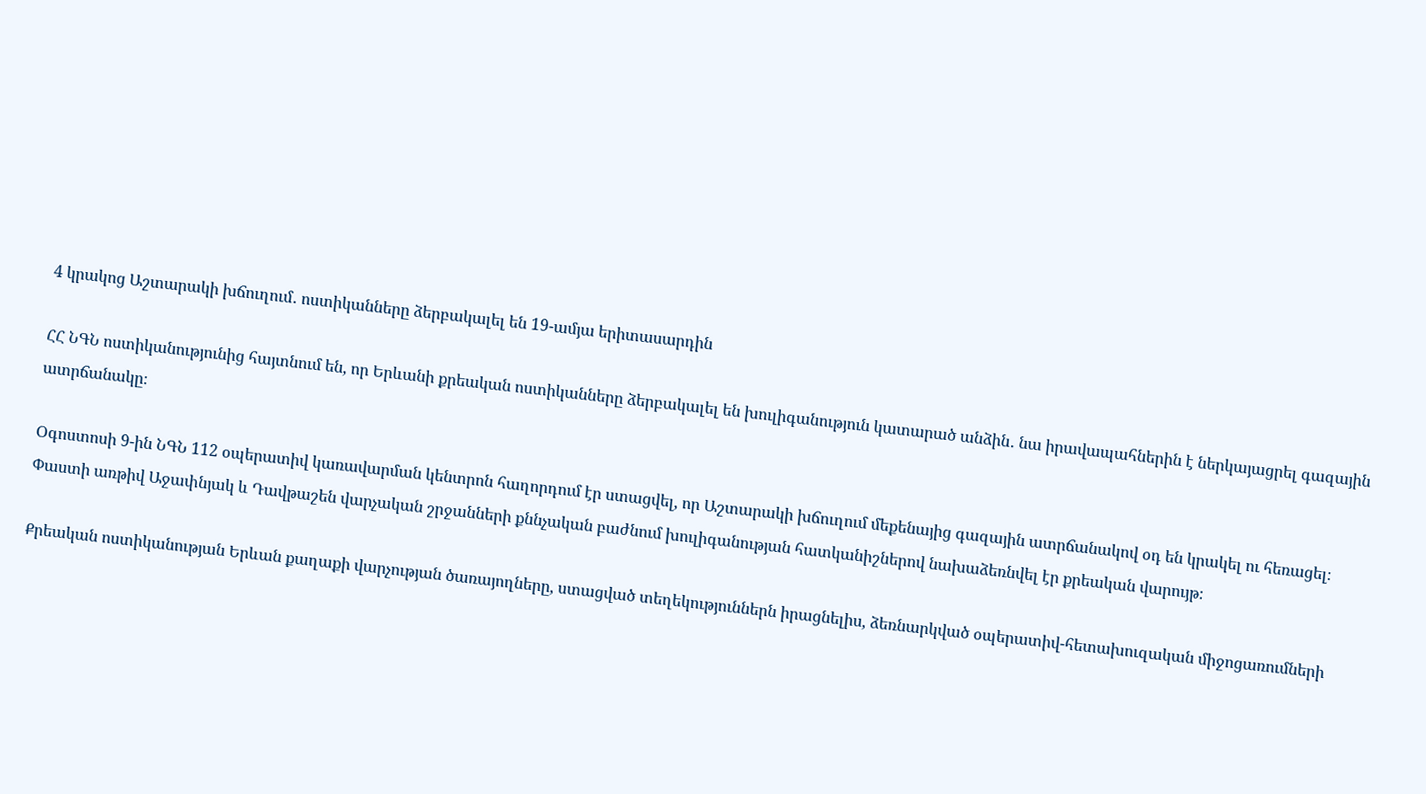4 կրակոց Աշտարակի խճուղում․ ոստիկանները ձերբակալել են 19-ամյա երիտասարդին

ՀՀ ՆԳՆ ոստիկանությունից հայտնում են, որ Երևանի քրեական ոստիկանները ձերբակալել են խուլիգանություն կատարած անձին․ նա իրավապահներին է ներկայացրել գազային ատրճանակը։

Օգոստոսի 9-ին ՆԳՆ 112 օպերատիվ կառավարման կենտրոն հաղորդում էր ստացվել, որ Աշտարակի խճուղում մեքենայից գազային ատրճանակով օդ են կրակել ու հեռացել։ Փաստի առթիվ Աջափնյակ և Դավթաշեն վարչական շրջանների քննչական բաժնում խուլիգանության հատկանիշներով նախաձեռնվել էր քրեական վարույթ։

Քրեական ոստիկանության Երևան քաղաքի վարչության ծառայողները, ստացված տեղեկություններն իրացնելիս, ձեռնարկված օպերատիվ-հետախուզական միջոցառումների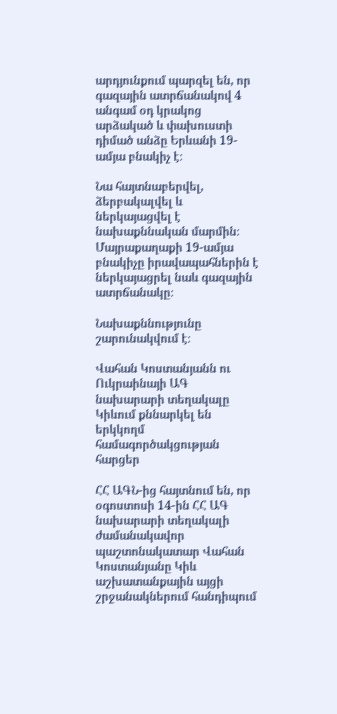արդյունքում պարզել են, որ գազային ատրճանակով 4 անգամ օդ կրակոց արձակած և փախուստի դիմած անձը Երևանի 19-ամյա բնակիչ է։

Նա հայտնաբերվել, ձերբակալվել և ներկայացվել է նախաքննական մարմին։ Մայրաքաղաքի 19-ամյա բնակիչը իրավապահներին է ներկայացրել նաև գազային ատրճանակը։

Նախաքննությունը շարունակվում է։

Վահան Կոստանյանն ու Ուկրաինայի ԱԳ նախարարի տեղակալը Կիևում քննարկել են երկկողմ համագործակցության հարցեր

ՀՀ ԱԳՆ-ից հայտնում են, որ օգոստոսի 14-ին ՀՀ ԱԳ նախարարի տեղակալի ժամանակավոր պաշտոնակատար Վահան Կոստանյանը Կիև աշխատանքային այցի շրջանակներում հանդիպում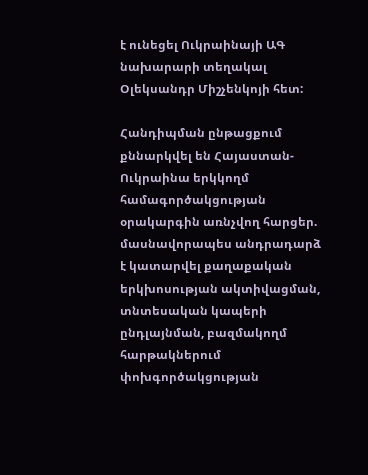է ունեցել Ուկրաինայի ԱԳ նախարարի տեղակալ Օլեկսանդր Միշչենկոյի հետ:

Հանդիպման ընթացքում քննարկվել են Հայաստան-Ուկրաինա երկկողմ համագործակցության օրակարգին առնչվող հարցեր. մասնավորապես անդրադարձ է կատարվել քաղաքական երկխոսության ակտիվացման, տնտեսական կապերի ընդլայնման, բազմակողմ հարթակներում փոխգործակցության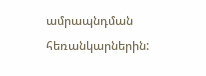ամրապնդման հեռանկարներին: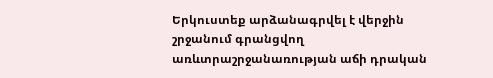Երկուստեք արձանագրվել է վերջին շրջանում գրանցվող առևտրաշրջանառության աճի դրական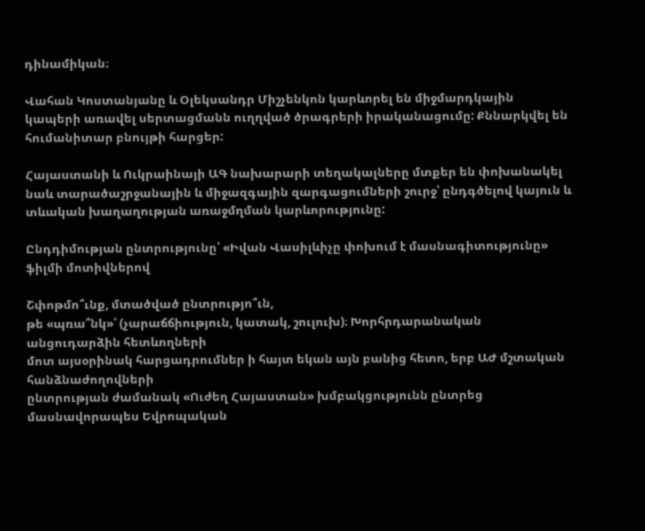դինամիկան։

Վահան Կոստանյանը և Օլեկսանդր Միշչենկոն կարևորել են միջմարդկային կապերի առավել սերտացմանն ուղղված ծրագրերի իրականացումը: Քննարկվել են հումանիտար բնույթի հարցեր:

Հայաստանի և Ուկրաինայի ԱԳ նախարարի տեղակալները մտքեր են փոխանակել նաև տարածաշրջանային և միջազգային զարգացումների շուրջ՝ ընդգծելով կայուն և տևական խաղաղության առաջմղման կարևորությունը:

Ընդդիմության ընտրությունը՝ «Իվան Վասիլևիչը փոխում է մասնագիտությունը» ֆիլմի մոտիվներով

Շփոթմո՞ւնք, մտածված ընտրությո՞ւն,
թե «պռա՞նկ»՝ (չարաճճիություն, կատակ, շուլուխ)։ Խորհրդարանական անցուդարձին հետևողների
մոտ այսօրինակ հարցադրումներ ի հայտ եկան այն բանից հետո, երբ ԱԺ մշտական հանձնաժողովների
ընտրության ժամանակ «Ուժեղ Հայաստան» խմբակցությունն ընտրեց մասնավորապես Եվրոպական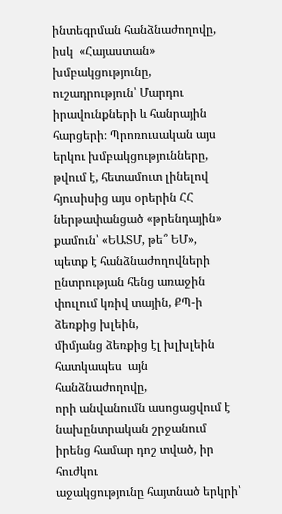ինտեգրման հանձնաժողովը, իսկ  «Հայաստան» խմբակցությունը,
ուշադրություն՝ Մարդու իրավունքների և հանրային հարցերի։ Պրոռուսական այս երկու խմբակցությունները,
թվում է, հետամուտ լինելով հյուսիսից այս օրերին ՀՀ  ներթափանցած «թրենդային» քամուն՝ «ԵԱՏՄ, թե՞ ԵՄ»,
պետք է հանձնաժողովների ընտրության հենց առաջին փուլում կռիվ տային, ՔՊ-ի ձեռքից խլեին,
միմյանց ձեռքից էլ խլխլեին հատկապես  այն հանձնաժողովը,
որի անվանումն ասոցացվում է նախընտրական շրջանում իրենց համար դոշ տված, իր հուժկու
աջակցությունը հայտնած երկրի՝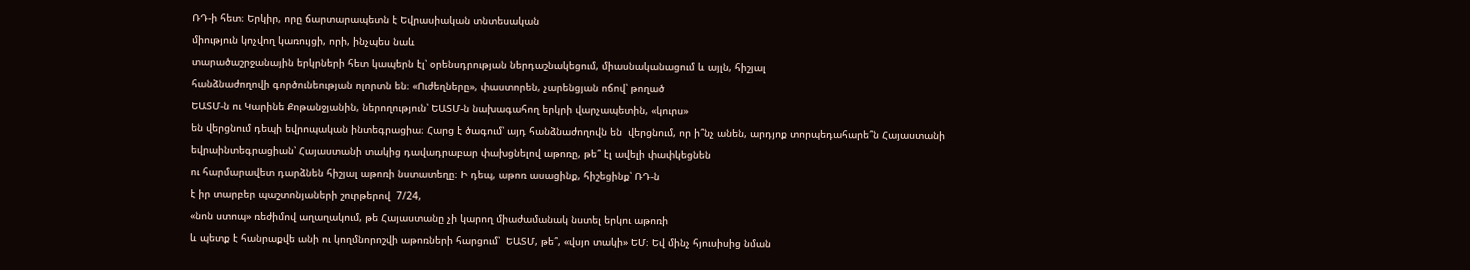ՌԴ-ի հետ։ Երկիր, որը ճարտարապետն է Եվրասիական տնտեսական
միություն կոչվող կառույցի, որի, ինչպես նաև
տարածաշրջանային երկրների հետ կապերն էլ՝ օրենսդրության ներդաշնակեցում, միասնականացում և այլն, հիշյալ
հանձնաժողովի գործունեության ոլորտն են։ «Ուժեղները», փաստորեն, չարենցյան ոճով՝ թողած
ԵԱՏՄ-ն ու Կարինե Քոթանջյանին, ներողություն՝ ԵԱՏՄ-ն նախագահող երկրի վարչապետին, «կուրս»
են վերցնում դեպի եվրոպական ինտեգրացիա։ Հարց է ծագում՝ այդ հանձնաժողովն են  վերցնում, որ ի՞նչ անեն, արդյոք տորպեդահարե՞ն Հայաստանի
եվրաինտեգրացիան՝ Հայաստանի տակից դավադրաբար փախցնելով աթոռը, թե՞ էլ ավելի փափկեցնեն
ու հարմարավետ դարձնեն հիշյալ աթոռի նստատեղը։ Ի դեպ, աթոռ ասացինք, հիշեցինք՝ ՌԴ-ն
է իր տարբեր պաշտոնյաների շուրթերով  7/24,
«նոն ստոպ» ռեժիմով աղաղակում, թե Հայաստանը չի կարող միաժամանակ նստել երկու աթոռի
և պետք է հանրաքվե անի ու կողմնորոշվի աթոռների հարցում՝  ԵԱՏՄ, թե՞, «վսյո տակի» ԵՄ։ Եվ մինչ հյուսիսից նման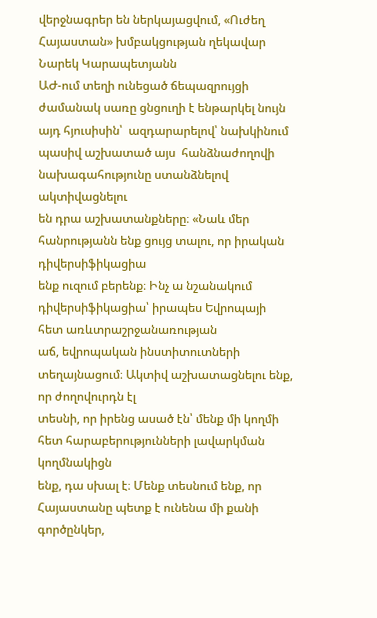վերջնագրեր են ներկայացվում, «Ուժեղ Հայաստան» խմբակցության ղեկավար Նարեկ Կարապետյանն
ԱԺ-ում տեղի ունեցած ճեպազրույցի ժամանակ սառը ցնցուղի է ենթարկել նույն այդ հյուսիսին՝  ազդարարելով՝ նախկինում պասիվ աշխատած այս  հանձնաժողովի նախագահությունը ստանձնելով ակտիվացնելու
են դրա աշխատանքները։ «Նաև մեր հանրությանն ենք ցույց տալու, որ իրական դիվերսիֆիկացիա
ենք ուզում բերենք։ Ինչ ա նշանակում դիվերսիֆիկացիա՝ իրապես Եվրոպայի հետ առևտրաշրջանառության
աճ, եվրոպական ինստիտուտների տեղայնացում։ Ակտիվ աշխատացնելու ենք, որ ժողովուրդն էլ
տեսնի, որ իրենց ասած էն՝ մենք մի կողմի հետ հարաբերությունների լավարկման կողմնակիցն
ենք, դա սխալ է։ Մենք տեսնում ենք, որ Հայաստանը պետք է ունենա մի քանի գործընկեր,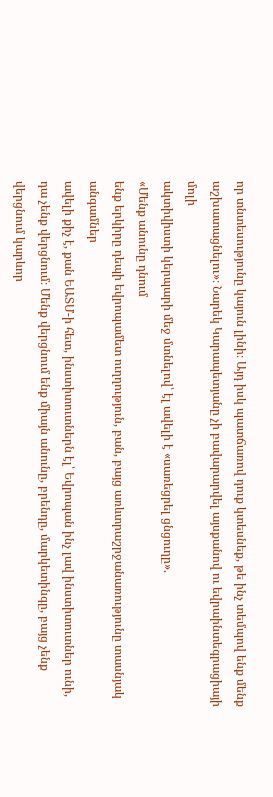որ տնտեսությունը կայուն լինի։ Այդ իսկ պատճառով դուք կտեսնեք, թե ինչ տեմպով ենք մենք
աշխատացնելու»։ Նարեկ Կարապետյանը չի բավարարվել այսքանով ու եվրաինտեգրացիայի մոլի
ակտիվիստի կերպարի մեջ մտնելով՝ էլ ավելի է «սառեցրել ցնցուղը».
«Մենք անունը դնում
ենք երկիրը դեպի եվրոպամետ ուղղություն, բան, բայց առևտրաշրջանառությունը տասնյակ անգամներ
ավելի քիչ է, քան ԵԱՏՄ-ի հետ, ինստիտուտներն էլ՝ Եվրոպան ինչ լավ ինստիտուտներ ունի,
դա չենք վերցնում։ Մենք վերցնում ենք միայն անունը, բրենդը, մարկետինգը, բայց չենք
վերցնում կարևոր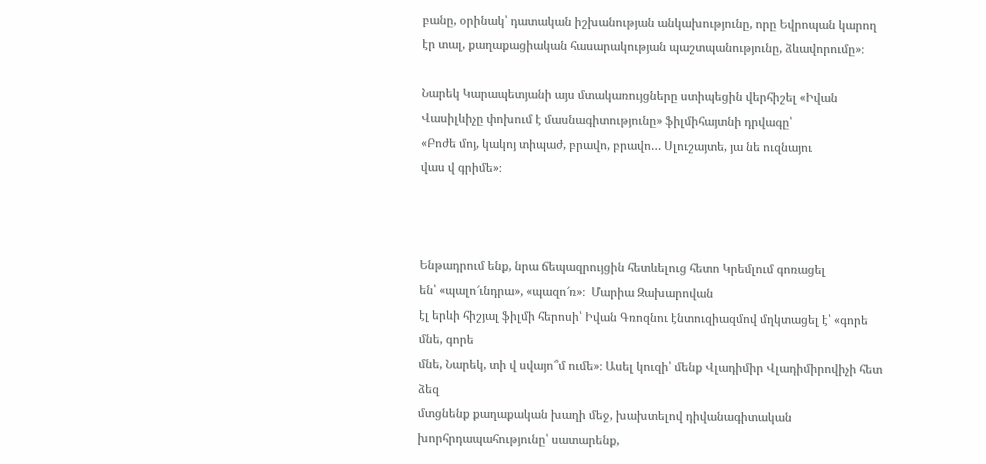բանը, օրինակ՝ դատական իշխանության անկախությունը, որը Եվրոպան կարող
էր տալ, քաղաքացիական հասարակության պաշտպանությունը, ձևավորումը»։

Նարեկ Կարապետյանի այս մտակառույցները ստիպեցին վերհիշել «Իվան
Վասիլևիչը փոխում է մասնագիտությունը» ֆիլմիհայտնի դրվագը՝
«Բոժե մոյ, կակոյ տիպաժ, բրավո, բրավո… Սլուշայտե, յա նե ուզնայու
վաս վ գրիմե»։



Ենթադրում ենք, նրա ճեպազրույցին հետևելուց հետո Կրեմլում գոռացել
են՝ «պալո՜ւնդրա», «պազո՜ռ»։  Մարիա Զախարովան
էլ երևի հիշյալ ֆիլմի հերոսի՝ Իվան Գռոզնու էնտուզիազմով մղկտացել է՝ «գորե մնե, գորե
մնե, Նարեկ, տի վ սվայո՞մ ումե»։ Ասել կուզի՝ մենք Վլադիմիր Վլադիմիրովիչի հետ ձեզ
մտցնենք քաղաքական խաղի մեջ, խախտելով դիվանագիտական խորհրդապահությունը՝ սատարենք,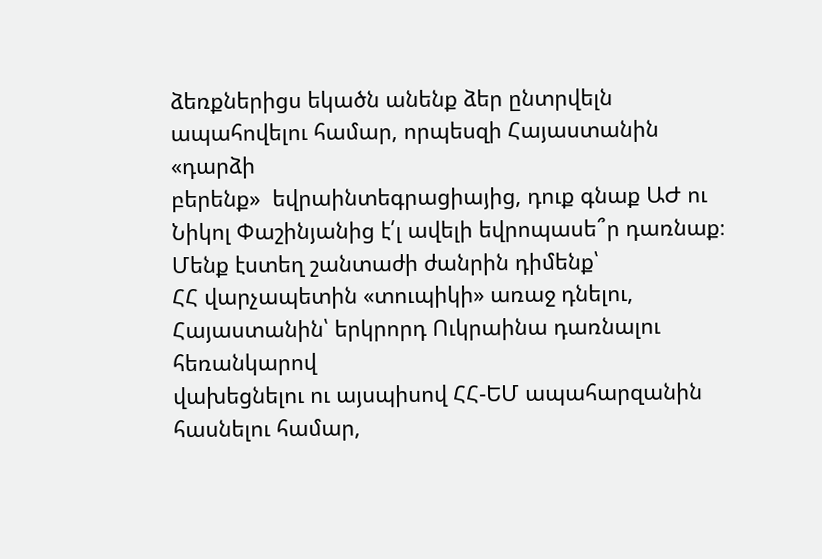ձեռքներիցս եկածն անենք ձեր ընտրվելն ապահովելու համար, որպեսզի Հայաստանին «դարձի
բերենք»  եվրաինտեգրացիայից, դուք գնաք ԱԺ ու
Նիկոլ Փաշինյանից է՛լ ավելի եվրոպասե՞ր դառնաք։ Մենք էստեղ շանտաժի ժանրին դիմենք՝
ՀՀ վարչապետին «տուպիկի» առաջ դնելու, Հայաստանին՝ երկրորդ Ուկրաինա դառնալու հեռանկարով
վախեցնելու ու այսպիսով ՀՀ-ԵՄ ապահարզանին հասնելու համար,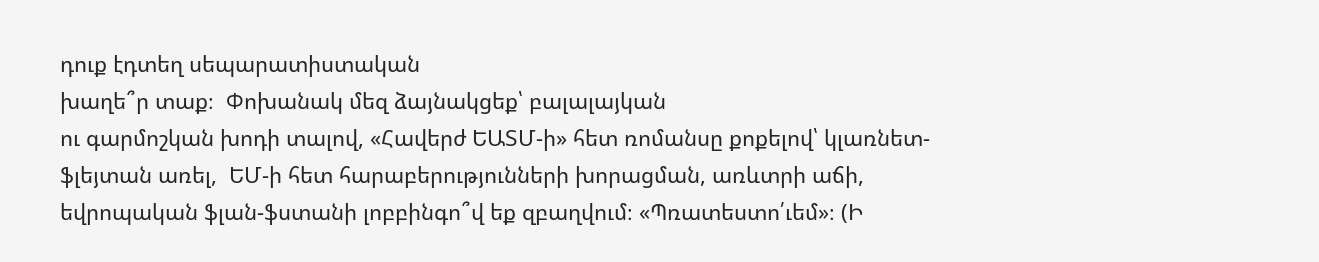դուք էդտեղ սեպարատիստական
խաղե՞ր տաք։  Փոխանակ մեզ ձայնակցեք՝ բալալայկան
ու գարմոշկան խոդի տալով, «Հավերժ ԵԱՏՄ-ի» հետ ռոմանսը քոքելով՝ կլառնետ- ֆլեյտան առել,  ԵՄ-ի հետ հարաբերությունների խորացման, առևտրի աճի,
եվրոպական ֆլան-ֆստանի լոբբինգո՞վ եք զբաղվում։ «Պռատեստո՛ւեմ»։ (Ի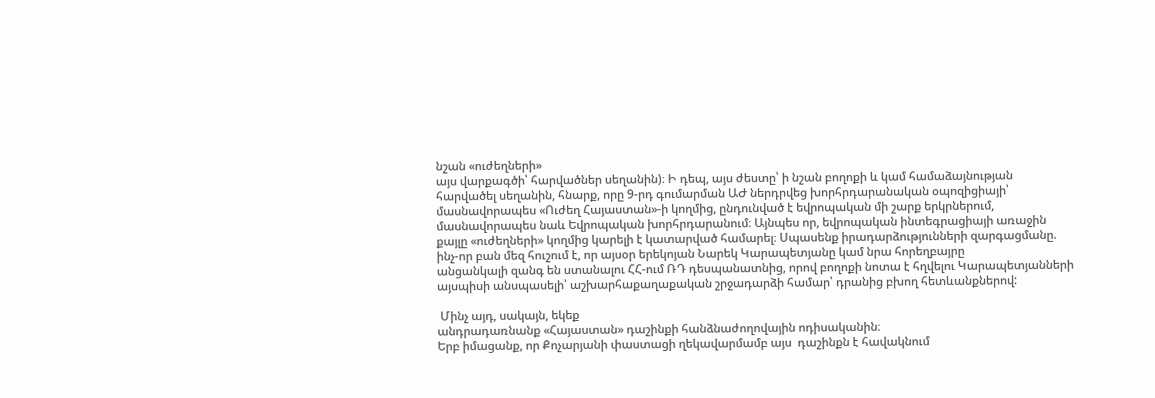նշան «ուժեղների»
այս վարքագծի՝ հարվածներ սեղանին)։ Ի դեպ, այս ժեստը՝ ի նշան բողոքի և կամ համաձայնության
հարվածել սեղանին, հնարք, որը 9-րդ գումարման ԱԺ ներդրվեց խորհրդարանական օպոզիցիայի՝
մասնավորապես «Ուժեղ Հայաստան»-ի կողմից, ընդունված է եվրոպական մի շարք երկրներում,
մասնավորապես նաև Եվրոպական խորհրդարանում։ Այնպես որ, եվրոպական ինտեգրացիայի առաջին
քայլը «ուժեղների» կողմից կարելի է կատարված համարել։ Սպասենք իրադարձությունների զարգացմանը.
ինչ-որ բան մեզ հուշում է, որ այսօր երեկոյան Նարեկ Կարապետյանը կամ նրա հորեղբայրը
անցանկալի զանգ են ստանալու ՀՀ-ում ՌԴ դեսպանատնից, որով բողոքի նոտա է հղվելու Կարապետյանների
այսպիսի անսպասելի՝ աշխարհաքաղաքական շրջադարձի համար՝ դրանից բխող հետևանքներով:

 Մինչ այդ, սակայն, եկեք
անդրադառնանք «Հայաստան» դաշինքի հանձնաժողովային ոդիսականին։
Երբ իմացանք, որ Քոչարյանի փաստացի ղեկավարմամբ այս  դաշինքն է հավակնում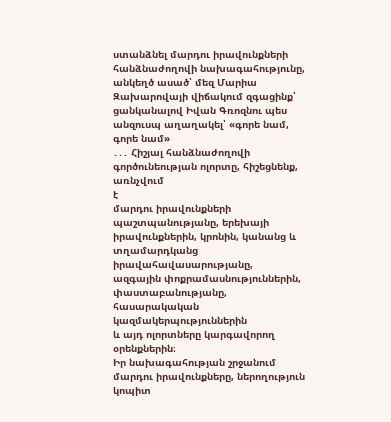ստանձնել մարդու իրավունքների
հանձնաժողովի նախագահությունը, անկեղծ ասած՝ մեզ Մարիա Զախարովայի վիճակում զգացինք՝
ցանկանալով Իվան Գռոզնու պես անզուսպ աղաղակել՝ «գորե նամ, գորե նամ»
․․․ Հիշյալ հանձնաժողովի գործունեության ոլորտը, հիշեցնենք, առնչվում
է
մարդու իրավունքների
պաշտպանությանը, երեխայի իրավունքներին, կրոնին, կանանց և տղամարդկանց իրավահավասարությանը,
ազգային փոքրամասնություններին, փաստաբանությանը, հասարակական կազմակերպություններին
և այդ ոլորտները կարգավորող օրենքներին։
Իր նախագահության շրջանում
մարդու իրավունքները, ներողություն կոպիտ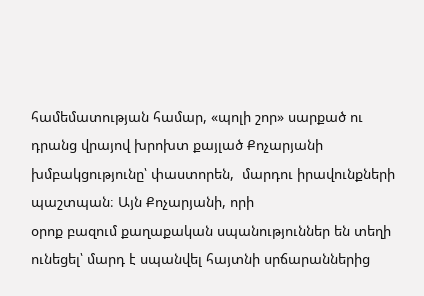համեմատության համար, «պոլի շոր» սարքած ու
դրանց վրայով խրոխտ քայլած Քոչարյանի խմբակցությունը՝ փաստորեն,  մարդու իրավունքների պաշտպան։ Այն Քոչարյանի, որի
օրոք բազում քաղաքական սպանություններ են տեղի ունեցել՝ մարդ է սպանվել հայտնի սրճարաններից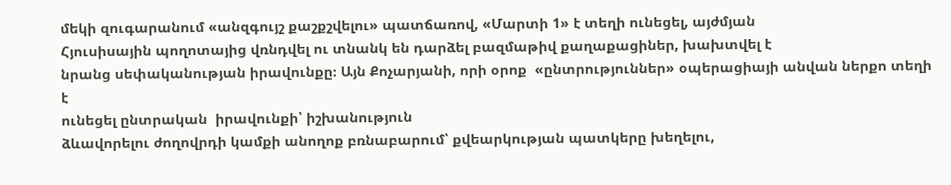մեկի զուգարանում «անզգույշ քաշքշվելու» պատճառով, «Մարտի 1» է տեղի ունեցել, այժմյան
Հյուսիսային պողոտայից վռնդվել ու տնանկ են դարձել բազմաթիվ քաղաքացիներ, խախտվել է
նրանց սեփականության իրավունքը։ Այն Քոչարյանի, որի օրոք  «ընտրություններ» օպերացիայի անվան ներքո տեղի է
ունեցել ընտրական  իրավունքի՝ իշխանություն
ձևավորելու ժողովրդի կամքի անողոք բռնաբարում՝ քվեարկության պատկերը խեղելու,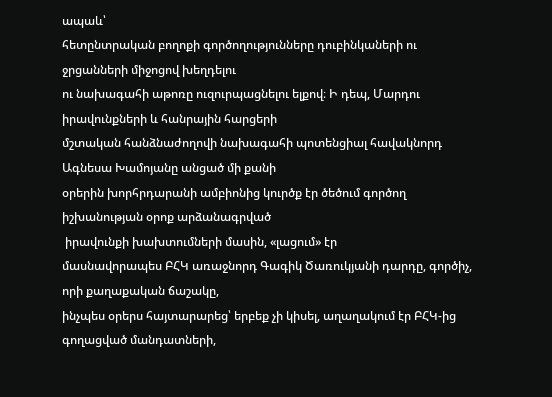ապաև՝
հետընտրական բողոքի գործողությունները դուբինկաների ու ջրցանների միջոցով խեղդելու
ու նախագահի աթոռը ուզուրպացնելու ելքով։ Ի դեպ, Մարդու իրավունքների և հանրային հարցերի
մշտական հանձնաժողովի նախագահի պոտենցիալ հավակնորդ Ագնեսա Խամոյանը անցած մի քանի
օրերին խորհրդարանի ամբիոնից կուրծք էր ծեծում գործող իշխանության օրոք արձանագրված
 իրավունքի խախտումների մասին, «լացում» էր
մասնավորապես ԲՀԿ առաջնորդ Գագիկ Ծառուկյանի դարդը, գործիչ, որի քաղաքական ճաշակը,
ինչպես օրերս հայտարարեց՝ երբեք չի կիսել, աղաղակում էր ԲՀԿ-ից գողացված մանդատների,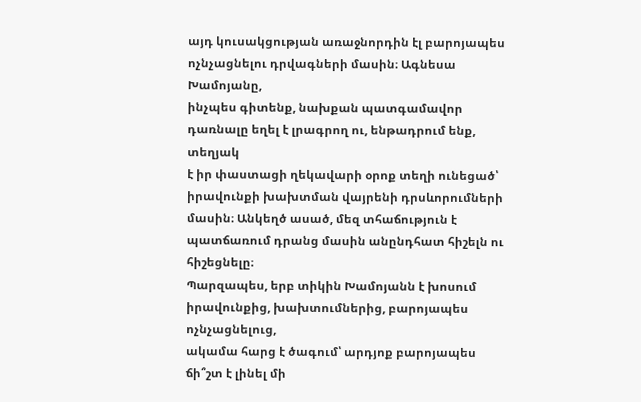այդ կուսակցության առաջնորդին էլ բարոյապես ոչնչացնելու դրվագների մասին։ Ագնեսա Խամոյանը,
ինչպես գիտենք, նախքան պատգամավոր դառնալը եղել է լրագրող ու, ենթադրում ենք, տեղյակ
է իր փաստացի ղեկավարի օրոք տեղի ունեցած՝ իրավունքի խախտման վայրենի դրսևորումների
մասին։ Անկեղծ ասած, մեզ տհաճություն է պատճառում դրանց մասին անընդհատ հիշելն ու հիշեցնելը։
Պարզապես, երբ տիկին Խամոյանն է խոսում իրավունքից, խախտումներից, բարոյապես ոչնչացնելուց,
ակամա հարց է ծագում՝ արդյոք բարոյապես ճի՞շտ է լինել մի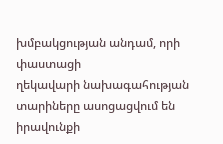խմբակցության անդամ, որի փաստացի
ղեկավարի նախագահության տարիները ասոցացվում են իրավունքի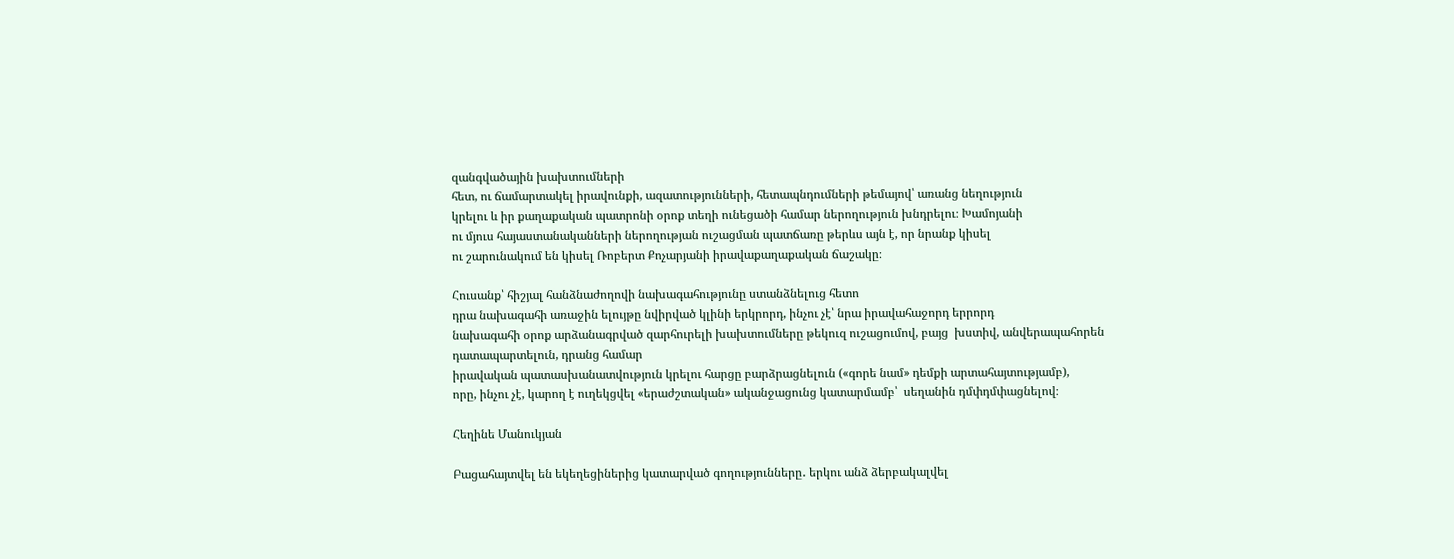զանգվածային խախտումների
հետ, ու ճամարտակել իրավունքի, ազատությունների, հետապնդումների թեմայով՝ առանց նեղություն
կրելու և իր քաղաքական պատրոնի օրոք տեղի ունեցածի համար ներողություն խնդրելու։ Խամոյանի
ու մյուս հայաստանականների ներողության ուշացման պատճառը թերևս այն է, որ նրանք կիսել
ու շարունակում են կիսել Ռոբերտ Քոչարյանի իրավաքաղաքական ճաշակը։

Հուսանք՝ հիշյալ հանձնաժողովի նախագահությունը ստանձնելուց հետո
դրա նախագահի առաջին ելույթը նվիրված կլինի երկրորդ, ինչու չէ՝ նրա իրավահաջորդ երրորդ
նախագահի օրոք արձանագրված զարհուրելի խախտումները թեկուզ ուշացումով, բայց  խստիվ, անվերապահորեն դատապարտելուն, դրանց համար
իրավական պատասխանատվություն կրելու հարցը բարձրացնելուն («գորե նամ» դեմքի արտահայտությամբ),
որը, ինչու չէ, կարող է ուղեկցվել «երաժշտական» ականջացունց կատարմամբ՝  սեղանին դմփդմփացնելով։

Հեղինե Մանուկյան

Բացահայտվել են եկեղեցիներից կատարված գողությունները․ երկու անձ ձերբակալվել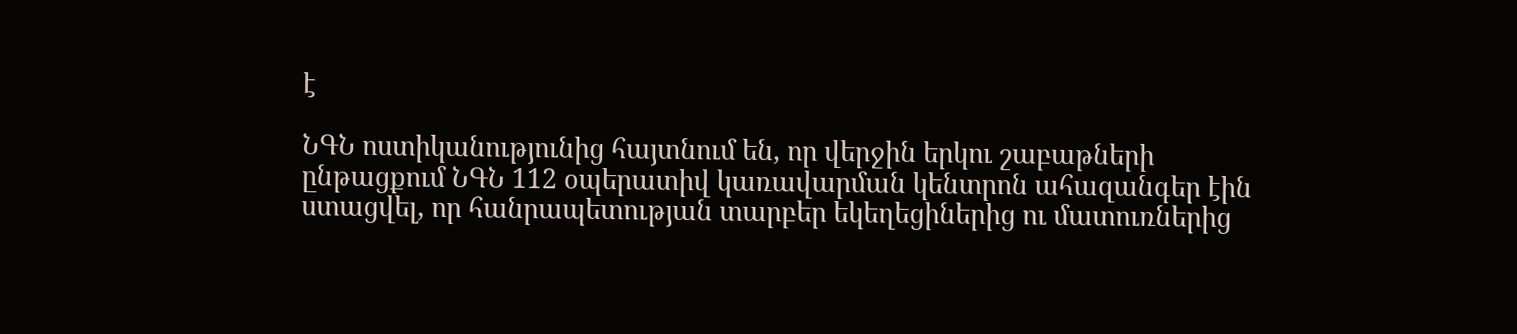է

ՆԳՆ ոստիկանությունից հայտնում են, որ վերջին երկու շաբաթների ընթացքում ՆԳՆ 112 օպերատիվ կառավարման կենտրոն ահազանգեր էին ստացվել, որ հանրապետության տարբեր եկեղեցիներից ու մատուռներից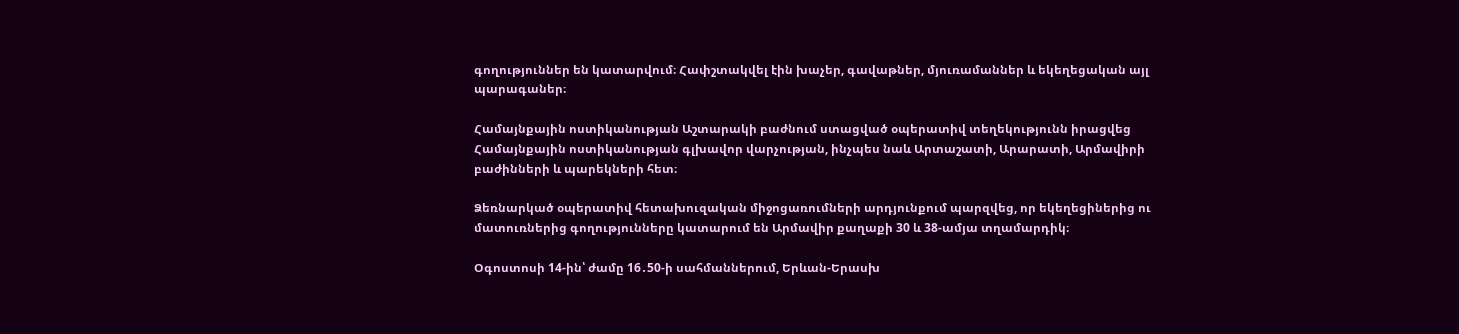գողություններ են կատարվում։ Հափշտակվել էին խաչեր, գավաթներ, մյուռամաններ և եկեղեցական այլ պարագաներ։

Համայնքային ոստիկանության Աշտարակի բաժնում ստացված օպերատիվ տեղեկությունն իրացվեց Համայնքային ոստիկանության գլխավոր վարչության, ինչպես նաև Արտաշատի, Արարատի, Արմավիրի բաժինների և պարեկների հետ։

Ձեռնարկած օպերատիվ հետախուզական միջոցառումների արդյունքում պարզվեց, որ եկեղեցիներից ու մատուռներից գողությունները կատարում են Արմավիր քաղաքի 30 և 38-ամյա տղամարդիկ։

Օգոստոսի 14-ին՝ ժամը 16․50-ի սահմաններում, Երևան-Երասխ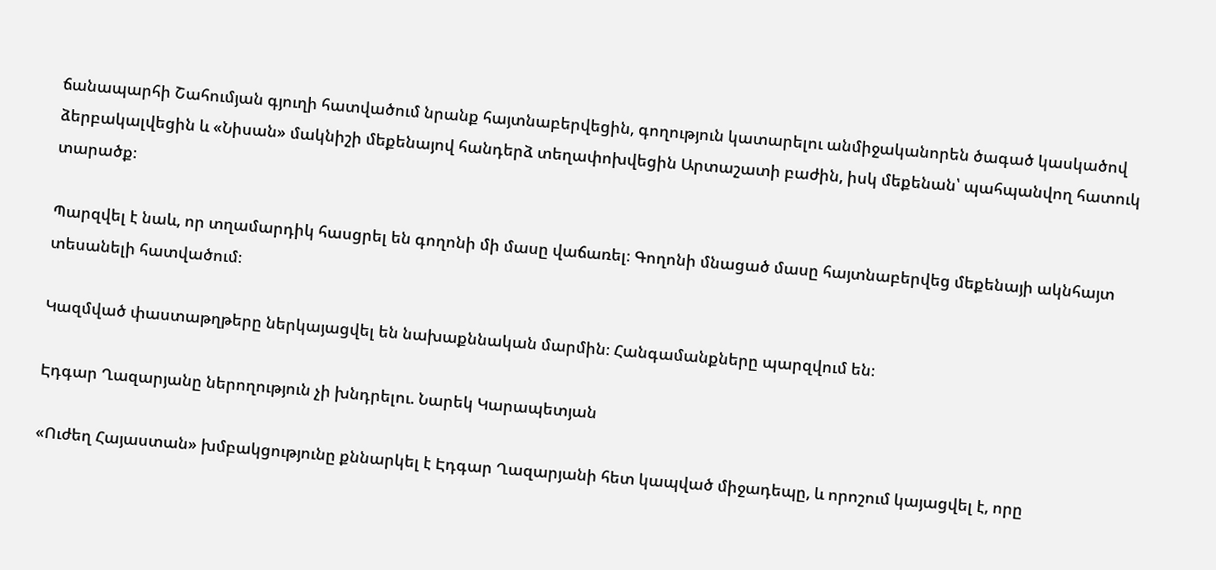ճանապարհի Շահումյան գյուղի հատվածում նրանք հայտնաբերվեցին, գողություն կատարելու անմիջականորեն ծագած կասկածով ձերբակալվեցին և «Նիսան» մակնիշի մեքենայով հանդերձ տեղափոխվեցին Արտաշատի բաժին, իսկ մեքենան՝ պահպանվող հատուկ տարածք։

Պարզվել է նաև, որ տղամարդիկ հասցրել են գողոնի մի մասը վաճառել։ Գողոնի մնացած մասը հայտնաբերվեց մեքենայի ակնհայտ տեսանելի հատվածում։

Կազմված փաստաթղթերը ներկայացվել են նախաքննական մարմին։ Հանգամանքները պարզվում են։

Էդգար Ղազարյանը ներողություն չի խնդրելու. Նարեկ Կարապետյան

«Ուժեղ Հայաստան» խմբակցությունը քննարկել է Էդգար Ղազարյանի հետ կապված միջադեպը, և որոշում կայացվել է, որը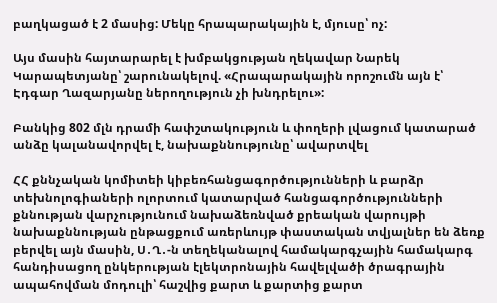բաղկացած է 2 մասից: Մեկը հրապարակային է, մյուսը՝ ոչ:

Այս մասին հայտարարել է խմբակցության ղեկավար Նարեկ Կարապետյանը՝ շարունակելով. «Հրապարակային որոշումն այն է՝ Էդգար Ղազարյանը ներողություն չի խնդրելու»:

Բանկից 802 մլն դրամի հափշտակություն և փողերի լվացում կատարած անձը կալանավորվել է, նախաքննությունը՝ ավարտվել

ՀՀ քննչական կոմիտեի կիբեռհանցագործությունների և բարձր տեխնոլոգիաների ոլորտում կատարված հանցագործությունների քննության վարչությունում նախաձեռնված քրեական վարույթի նախաքննության ընթացքում առերևույթ փաստական տվյալներ են ձեռք բերվել այն մասին, Ս․Ղ․-ն տեղեկանալով համակարգչային համակարգ հանդիսացող ընկերության էլեկտրոնային հավելվածի ծրագրային ապահովման մոդուլի՝ հաշվից քարտ և քարտից քարտ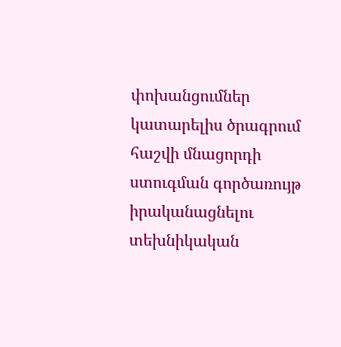փոխանցումներ կատարելիս ծրագրում հաշվի մնացորդի ստուգման գործառույթ իրականացնելու տեխնիկական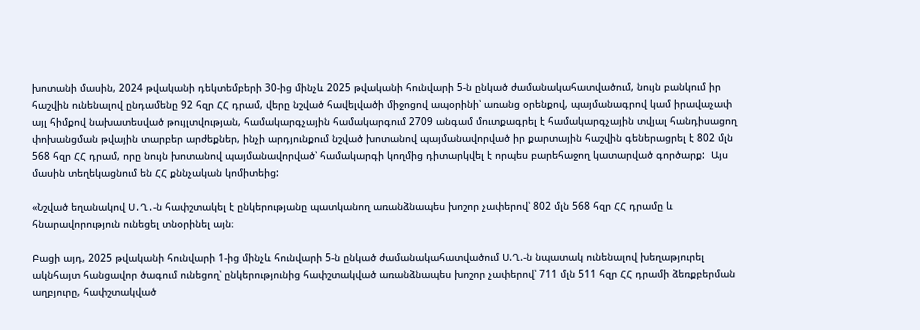խոտանի մասին, 2024 թվականի դեկտեմբերի 30-ից մինչև 2025 թվականի հունվարի 5-ն ընկած ժամանակահատվածում, նույն բանկում իր հաշվին ունենալով ընդամենը 92 հզր ՀՀ դրամ, վերը նշված հավելվածի միջոցով ապօրինի՝ առանց օրենքով, պայմանագրով կամ իրավաչափ այլ հիմքով նախատեսված թույլտվության, համակարգչային համակարգում 2709 անգամ մուտքագրել է համակարգչային տվյալ հանդիսացող փոխանցման թվային տարբեր արժեքներ, ինչի արդյունքում նշված խոտանով պայմանավորված իր քարտային հաշվին գեներացրել է 802 մլն 568 հզր ՀՀ դրամ, որը նույն խոտանով պայմանավորված՝ համակարգի կողմից դիտարկվել է որպես բարեհաջող կատարված գործարք:  Այս մասին տեղեկացնում են ՀՀ քննչական կոմիտեից:

«Նշված եղանակով Ս․Ղ․-ն հափշտակել է ընկերությանը պատկանող առանձնապես խոշոր չափերով՝ 802 մլն 568 հզր ՀՀ դրամը և հնարավորություն ունեցել տնօրինել այն։

Բացի այդ, 2025 թվականի հունվարի 1-ից մինչև հունվարի 5-ն ընկած ժամանակահատվածում Ս.Ղ.-ն նպատակ ունենալով խեղաթյուրել ակնհայտ հանցավոր ծագում ունեցող՝ ընկերությունից հափշտակված առանձնապես խոշոր չափերով՝ 711 մլն 511 հզր ՀՀ դրամի ձեռքբերման աղբյուրը, հափշտակված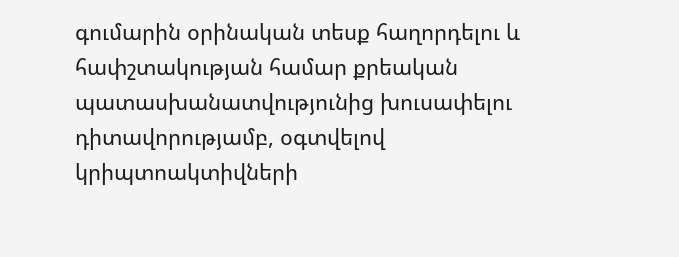գումարին օրինական տեսք հաղորդելու և հափշտակության համար քրեական պատասխանատվությունից խուսափելու դիտավորությամբ, օգտվելով կրիպտոակտիվների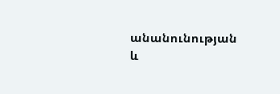անանունության և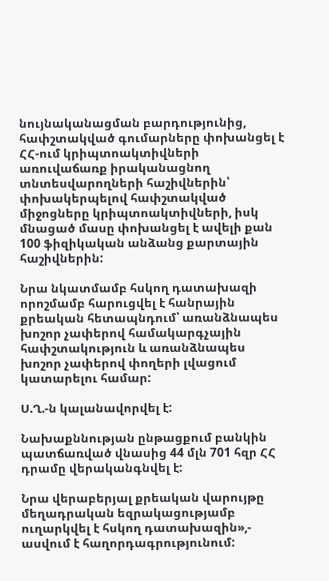նույնականացման բարդությունից, հափշտակված գումարները փոխանցել է ՀՀ-ում կրիպտոակտիվների առուվաճառք իրականացնող տնտեսվարողների հաշիվներին՝ փոխակերպելով հափշտակված միջոցները կրիպտոակտիվների, իսկ մնացած մասը փոխանցել է ավելի քան 100 ֆիզիկական անձանց քարտային հաշիվներին:

Նրա նկատմամբ հսկող դատախազի որոշմամբ հարուցվել է հանրային քրեական հետապնդում՝ առանձնապես խոշոր չափերով համակարգչային հափշտակություն և առանձնապես խոշոր չափերով փողերի լվացում կատարելու համար:

Ս.Ղ.-ն կալանավորվել է:

Նախաքննության ընթացքում բանկին պատճառված վնասից 44 մլն 701 հզր ՀՀ դրամը վերականգնվել է:

Նրա վերաբերյալ քրեական վարույթը մեղադրական եզրակացությամբ ուղարկվել է հսկող դատախազին»,- ասվում է հաղորդագրությունում: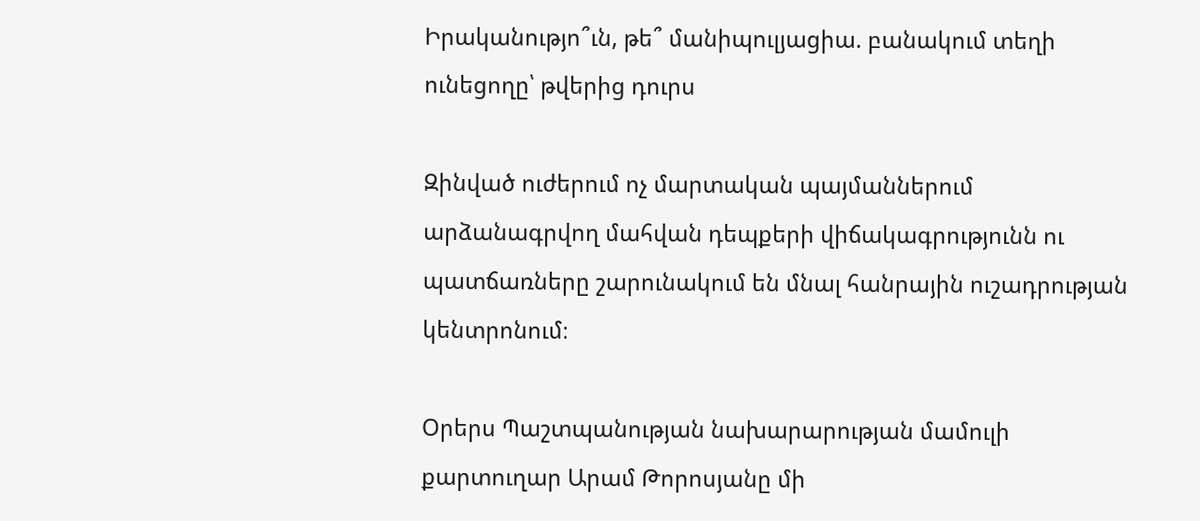Իրականությո՞ւն, թե՞ մանիպուլյացիա. բանակում տեղի ունեցողը՝ թվերից դուրս

Զինված ուժերում ոչ մարտական պայմաններում արձանագրվող մահվան դեպքերի վիճակագրությունն ու պատճառները շարունակում են մնալ հանրային ուշադրության կենտրոնում։

Օրերս Պաշտպանության նախարարության մամուլի քարտուղար Արամ Թորոսյանը մի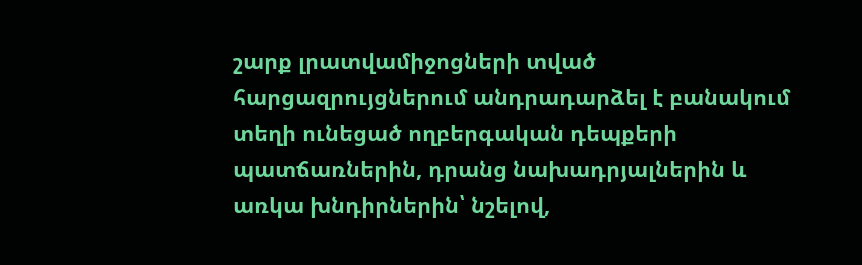շարք լրատվամիջոցների տված հարցազրույցներում անդրադարձել է բանակում տեղի ունեցած ողբերգական դեպքերի պատճառներին, դրանց նախադրյալներին և առկա խնդիրներին՝ նշելով,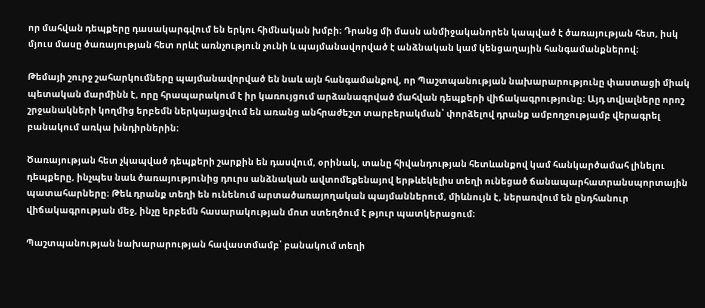որ մահվան դեպքերը դասակարգվում են երկու հիմնական խմբի։ Դրանց մի մասն անմիջականորեն կապված է ծառայության հետ, իսկ մյուս մասը ծառայության հետ որևէ առնչություն չունի և պայմանավորված է անձնական կամ կենցաղային հանգամանքներով։

Թեմայի շուրջ շահարկումները պայմանավորված են նաև այն հանգամանքով, որ Պաշտպանության նախարարությունը փաստացի միակ պետական մարմինն է, որը հրապարակում է իր կառույցում արձանագրված մահվան դեպքերի վիճակագրությունը։ Այդ տվյալները որոշ շրջանակների կողմից երբեմն ներկայացվում են առանց անհրաժեշտ տարբերակման՝ փորձելով դրանք ամբողջությամբ վերագրել բանակում առկա խնդիրներին։

Ծառայության հետ չկապված դեպքերի շարքին են դասվում, օրինակ, տանը հիվանդության հետևանքով կամ հանկարծամահ լինելու դեպքերը, ինչպես նաև ծառայությունից դուրս անձնական ավտոմեքենայով երթևեկելիս տեղի ունեցած ճանապարհատրանսպորտային պատահարները։ Թեև դրանք տեղի են ունենում արտածառայողական պայմաններում, միևնույն է, ներառվում են ընդհանուր վիճակագրության մեջ, ինչը երբեմն հասարակության մոտ ստեղծում է թյուր պատկերացում։

Պաշտպանության նախարարության հավաստմամբ՝ բանակում տեղի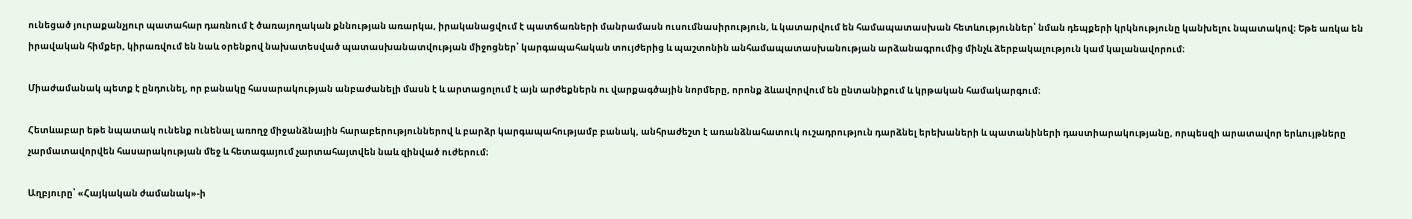ունեցած յուրաքանչյուր պատահար դառնում է ծառայողական քննության առարկա, իրականացվում է պատճառների մանրամասն ուսումնասիրություն, և կատարվում են համապատասխան հետևություններ՝ նման դեպքերի կրկնությունը կանխելու նպատակով։ Եթե առկա են իրավական հիմքեր, կիրառվում են նաև օրենքով նախատեսված պատասխանատվության միջոցներ՝ կարգապահական տույժերից և պաշտոնին անհամապատասխանության արձանագրումից մինչև ձերբակալություն կամ կալանավորում։

Միաժամանակ պետք է ընդունել, որ բանակը հասարակության անբաժանելի մասն է և արտացոլում է այն արժեքներն ու վարքագծային նորմերը, որոնք ձևավորվում են ընտանիքում և կրթական համակարգում։

Հետևաբար եթե նպատակ ունենք ունենալ առողջ միջանձնային հարաբերություններով և բարձր կարգապահությամբ բանակ, անհրաժեշտ է առանձնահատուկ ուշադրություն դարձնել երեխաների և պատանիների դաստիարակությանը, որպեսզի արատավոր երևույթները չարմատավորվեն հասարակության մեջ և հետագայում չարտահայտվեն նաև զինված ուժերում։

Աղբյուրը՝ «Հայկական ժամանակ»-ի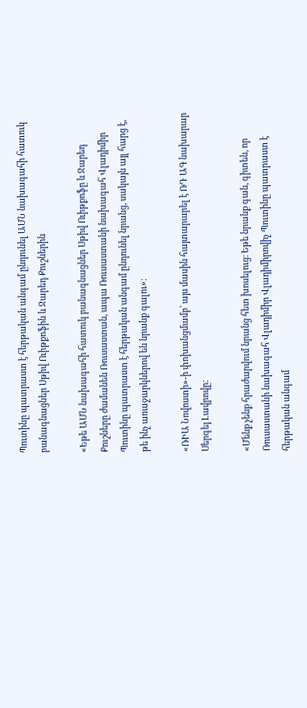Պուտինը պատրաստ է հերթական անգամ ընդունել ԱՄՆ նախագահի հատուկ բանագնացներ Սթիվ Ուիթքոֆին և Ջարեդ Քուշներին

«Եթե ԱՄՆ նախագահի հատուկ բանագնացներ Սթիվ Ուիթքոֆը և Ջարեդ Քուշները ժամանեն Ռուսաստան, ապա Ռուսաստանի նախագահ Վլադիմիր Պուտինը պատրաստ է հերթական անգամ ընդունել նրանց, սակայն այլ հարց է, թե ինչ առաջարկներով են նրանք գալու»:

«ՌԻԱ Նովոստի»-ի փոխանցմամբ՝ այս մասին հայտարարել է ՌԴ ԱԳ նախարար Սերգեյ Լավրովը:

«Մենք չենք հրաժարվում նրանց հետ խոսելուց։ Եթե նրանք գան, գիտեն, որ Ռուսաստանի նախագահ Վլադիմիր Վլադիմիրովիչ Պուտինը պատրաստ է հերթական անգամ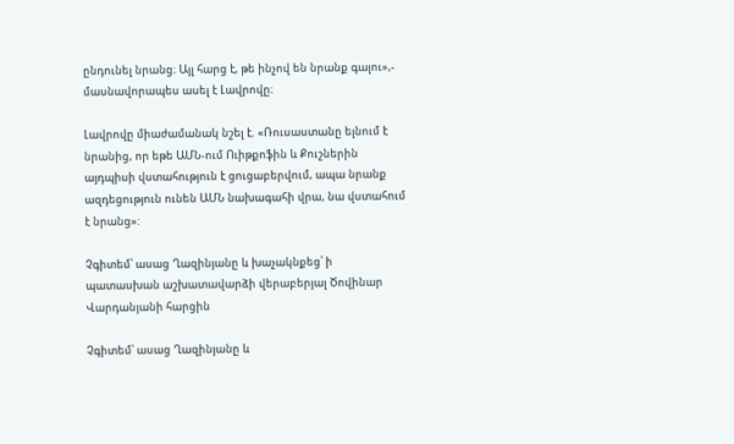ընդունել նրանց։ Այլ հարց է, թե ինչով են նրանք գալու»,- մասնավորապես ասել է Լավրովը։

Լավրովը միաժամանակ նշել է. «Ռուսաստանը ելնում է նրանից, որ եթե ԱՄՆ-ում Ուիթքոֆին և Քուշներին այդպիսի վստահություն է ցուցաբերվում, ապա նրանք ազդեցություն ունեն ԱՄՆ նախագահի վրա, նա վստահում է նրանց»:

Չգիտեմ՝ ասաց Ղազինյանը և խաչակնքեց՝ ի պատասխան աշխատավարձի վերաբերյալ Ծովինար Վարդանյանի հարցին

Չգիտեմ՝ ասաց Ղազինյանը և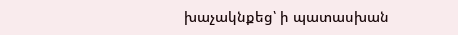խաչակնքեց՝ ի պատասխան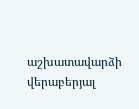աշխատավարձի վերաբերյալ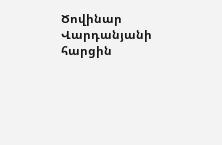Ծովինար Վարդանյանի հարցին